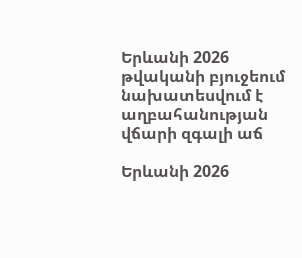Երևանի 2026 թվականի բյուջեում նախատեսվում է աղբահանության վճարի զգալի աճ

Երևանի 2026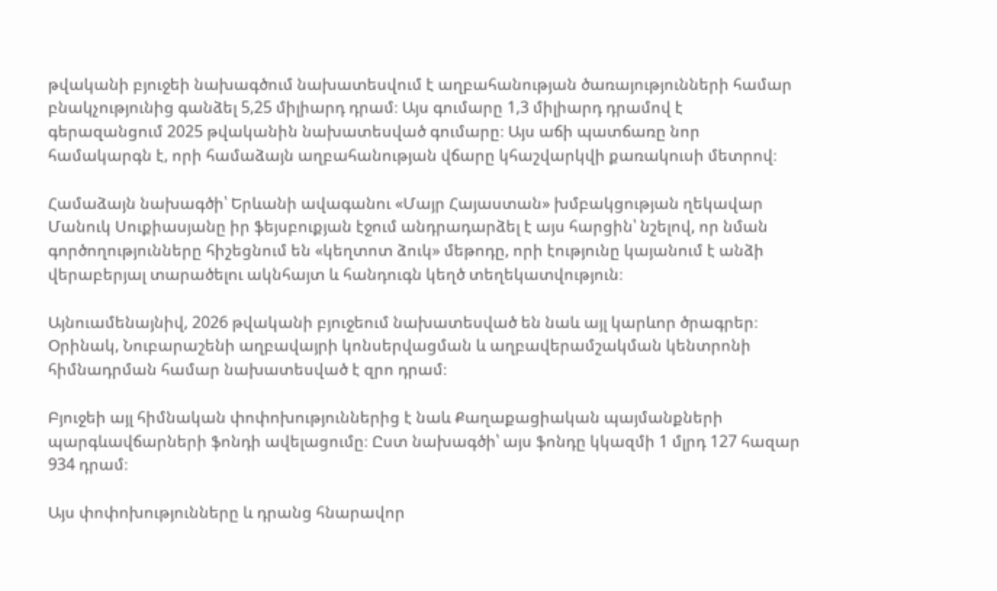թվականի բյուջեի նախագծում նախատեսվում է աղբահանության ծառայությունների համար բնակչությունից գանձել 5,25 միլիարդ դրամ։ Այս գումարը 1,3 միլիարդ դրամով է գերազանցում 2025 թվականին նախատեսված գումարը։ Այս աճի պատճառը նոր համակարգն է, որի համաձայն աղբահանության վճարը կհաշվարկվի քառակուսի մետրով։

Համաձայն նախագծի՝ Երևանի ավագանու «Մայր Հայաստան» խմբակցության ղեկավար Մանուկ Սուքիասյանը իր ֆեյսբուքյան էջում անդրադարձել է այս հարցին՝ նշելով, որ նման գործողությունները հիշեցնում են «կեղտոտ ձուկ» մեթոդը, որի էությունը կայանում է անձի վերաբերյալ տարածելու ակնհայտ և հանդուգն կեղծ տեղեկատվություն։

Այնուամենայնիվ, 2026 թվականի բյուջեում նախատեսված են նաև այլ կարևոր ծրագրեր։ Օրինակ, Նուբարաշենի աղբավայրի կոնսերվացման և աղբավերամշակման կենտրոնի հիմնադրման համար նախատեսված է զրո դրամ։

Բյուջեի այլ հիմնական փոփոխություններից է նաև Քաղաքացիական պայմանքների պարգևավճարների ֆոնդի ավելացումը։ Ըստ նախագծի՝ այս ֆոնդը կկազմի 1 մլրդ 127 հազար 934 դրամ։

Այս փոփոխությունները և դրանց հնարավոր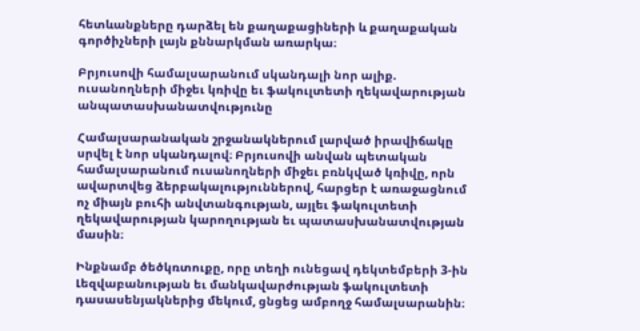հետևանքները դարձել են քաղաքացիների և քաղաքական գործիչների լայն քննարկման առարկա։

Բրյուսովի համալսարանում սկանդալի նոր ալիք. ուսանողների միջեւ կռիվը եւ ֆակուլտետի ղեկավարության անպատասխանատվությունը

Համալսարանական շրջանակներում լարված իրավիճակը սրվել է նոր սկանդալով։ Բրյուսովի անվան պետական համալսարանում ուսանողների միջեւ բռնկված կռիվը, որն ավարտվեց ձերբակալություններով, հարցեր է առաջացնում ոչ միայն բուհի անվտանգության, այլեւ ֆակուլտետի ղեկավարության կարողության եւ պատասխանատվության մասին։

Ինքնամբ ծեծկռտուքը, որը տեղի ունեցավ դեկտեմբերի 3-ին Լեզվաբանության եւ մանկավարժության ֆակուլտետի դասասենյակներից մեկում, ցնցեց ամբողջ համալսարանին։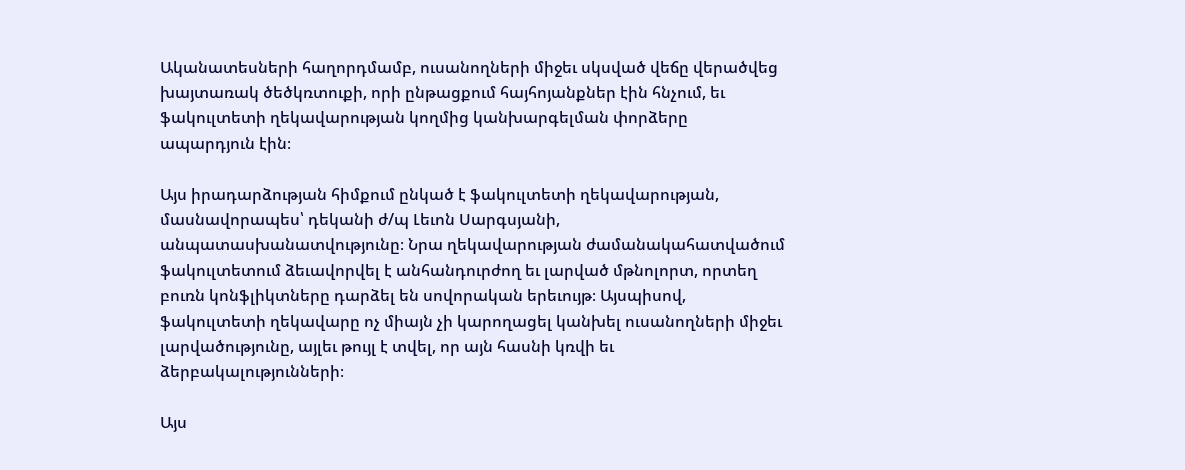Ականատեսների հաղորդմամբ, ուսանողների միջեւ սկսված վեճը վերածվեց խայտառակ ծեծկռտուքի, որի ընթացքում հայհոյանքներ էին հնչում, եւ ֆակուլտետի ղեկավարության կողմից կանխարգելման փորձերը ապարդյուն էին։

Այս իրադարձության հիմքում ընկած է ֆակուլտետի ղեկավարության, մասնավորապես՝ դեկանի ժ/պ Լեւոն Սարգսյանի, անպատասխանատվությունը։ Նրա ղեկավարության ժամանակահատվածում ֆակուլտետում ձեւավորվել է անհանդուրժող եւ լարված մթնոլորտ, որտեղ բուռն կոնֆլիկտները դարձել են սովորական երեւույթ։ Այսպիսով, ֆակուլտետի ղեկավարը ոչ միայն չի կարողացել կանխել ուսանողների միջեւ լարվածությունը, այլեւ թույլ է տվել, որ այն հասնի կռվի եւ ձերբակալությունների։

Այս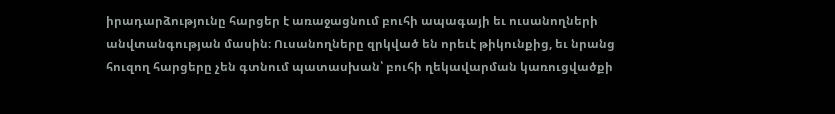իրադարձությունը հարցեր է առաջացնում բուհի ապագայի եւ ուսանողների անվտանգության մասին։ Ուսանողները զրկված են որեւէ թիկունքից, եւ նրանց հուզող հարցերը չեն գտնում պատասխան՝ բուհի ղեկավարման կառուցվածքի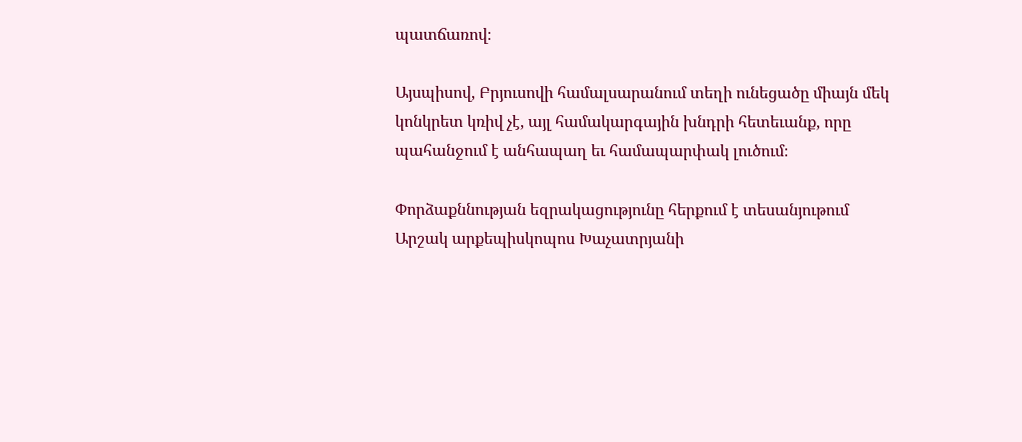պատճառով։

Այսպիսով, Բրյուսովի համալսարանում տեղի ունեցածը միայն մեկ կոնկրետ կռիվ չէ, այլ համակարգային խնդրի հետեւանք, որը պահանջում է անհապաղ եւ համապարփակ լուծում։

Փորձաքննության եզրակացությունը հերքում է տեսանյութում Արշակ արքեպիսկոպոս Խաչատրյանի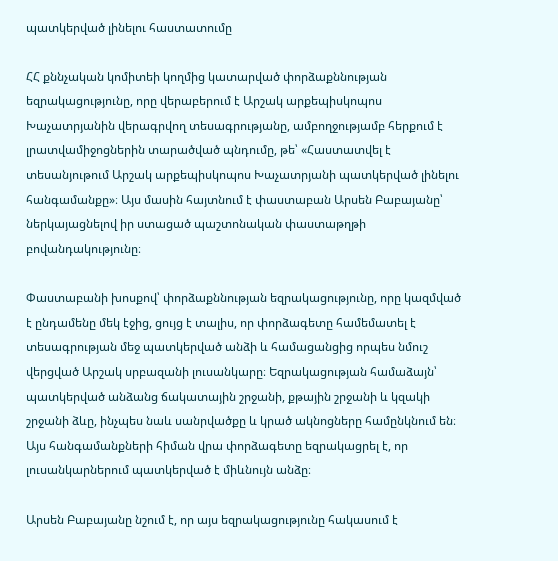պատկերված լինելու հաստատումը

ՀՀ քննչական կոմիտեի կողմից կատարված փորձաքննության եզրակացությունը, որը վերաբերում է Արշակ արքեպիսկոպոս Խաչատրյանին վերագրվող տեսագրությանը, ամբողջությամբ հերքում է լրատվամիջոցներին տարածված պնդումը, թե՝ «Հաստատվել է տեսանյութում Արշակ արքեպիսկոպոս Խաչատրյանի պատկերված լինելու հանգամանքը»։ Այս մասին հայտնում է փաստաբան Արսեն Բաբայանը՝ ներկայացնելով իր ստացած պաշտոնական փաստաթղթի բովանդակությունը։

Փաստաբանի խոսքով՝ փորձաքննության եզրակացությունը, որը կազմված է ընդամենը մեկ էջից, ցույց է տալիս, որ փորձագետը համեմատել է տեսագրության մեջ պատկերված անձի և համացանցից որպես նմուշ վերցված Արշակ սրբազանի լուսանկարը։ Եզրակացության համաձայն՝ պատկերված անձանց ճակատային շրջանի, քթային շրջանի և կզակի շրջանի ձևը, ինչպես նաև սանրվածքը և կրած ակնոցները համընկնում են։ Այս հանգամանքների հիման վրա փորձագետը եզրակացրել է, որ լուսանկարներում պատկերված է միևնույն անձը։

Արսեն Բաբայանը նշում է, որ այս եզրակացությունը հակասում է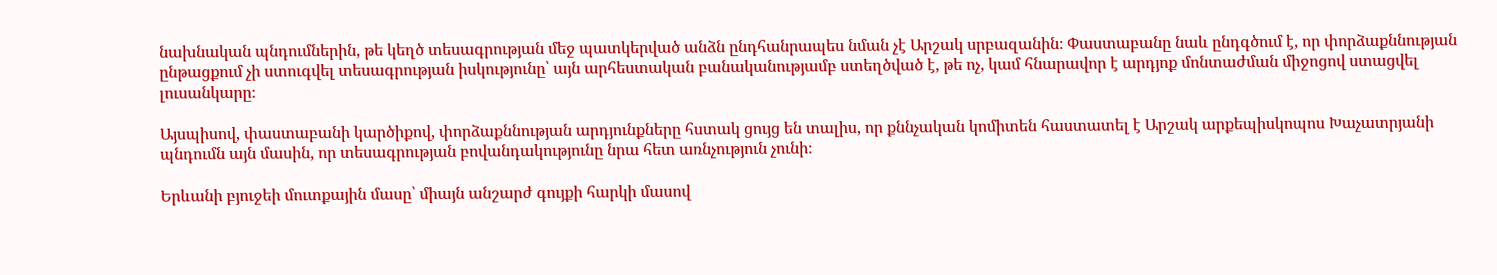նախնական պնդումներին, թե կեղծ տեսագրության մեջ պատկերված անձն ընդհանրապես նման չէ Արշակ սրբազանին։ Փաստաբանը նաև ընդգծում է, որ փորձաքննության ընթացքում չի ստուգվել տեսագրության իսկությունը՝ այն արհեստական բանականությամբ ստեղծված է, թե ոչ, կամ հնարավոր է արդյոք մոնտաժման միջոցով ստացվել լուսանկարը։

Այսպիսով, փաստաբանի կարծիքով, փորձաքննության արդյունքները հստակ ցույց են տալիս, որ քննչական կոմիտեն հաստատել է Արշակ արքեպիսկոպոս Խաչատրյանի պնդումն այն մասին, որ տեսագրության բովանդակությունը նրա հետ առնչություն չունի։

Երևանի բյուջեի մուտքային մասը՝ միայն անշարժ գույքի հարկի մասով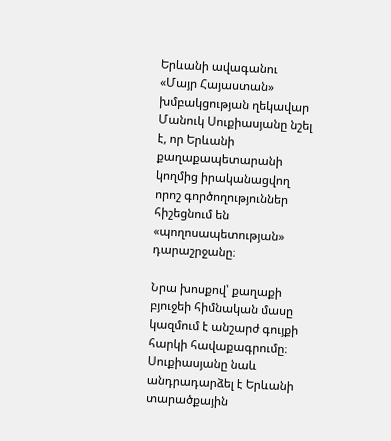Երևանի ավագանու «Մայր Հայաստան» խմբակցության ղեկավար Մանուկ Սուքիասյանը նշել է, որ Երևանի քաղաքապետարանի կողմից իրականացվող որոշ գործողություններ հիշեցնում են «պողոսապետության» դարաշրջանը։

Նրա խոսքով՝ քաղաքի բյուջեի հիմնական մասը կազմում է անշարժ գույքի հարկի հավաքագրումը։ Սուքիասյանը նաև անդրադարձել է Երևանի տարածքային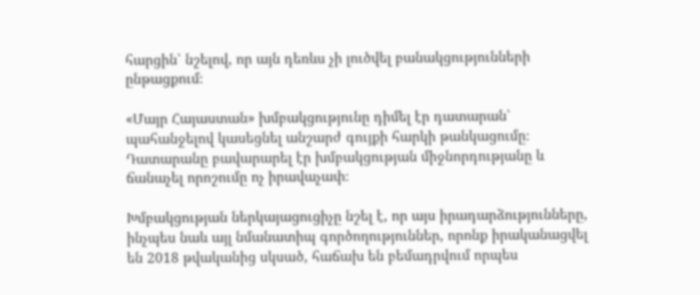հարցին՝ նշելով, որ այն դեռևս չի լուծվել բանակցությունների ընթացքում։

«Մայր Հայաստան» խմբակցությունը դիմել էր դատարան՝ պահանջելով կասեցնել անշարժ գույքի հարկի թանկացումը։ Դատարանը բավարարել էր խմբակցության միջնորդությանը և ճանաչել որոշումը ոչ իրավաչափ։

Խմբակցության ներկայացուցիչը նշել է, որ այս իրադարձությունները, ինչպես նաև այլ նմանատիպ գործողություններ, որոնք իրականացվել են 2018 թվականից սկսած, հաճախ են բեմադրվում որպես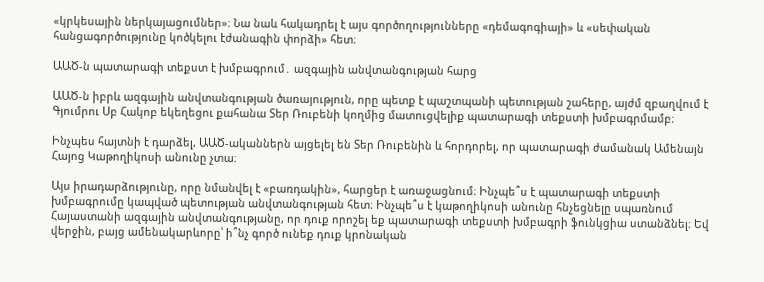«կրկեսային ներկայացումներ»։ Նա նաև հակադրել է այս գործողությունները «դեմագոգիայի» և «սեփական հանցագործությունը կոծկելու էժանագին փորձի» հետ։

ԱԱԾ-ն պատարագի տեքստ է խմբագրում․ ազգային անվտանգության հարց

ԱԱԾ-ն իբրև ազգային անվտանգության ծառայություն, որը պետք է պաշտպանի պետության շահերը, այժմ զբաղվում է Գյումրու Սբ Հակոբ եկեղեցու քահանա Տեր Ռուբենի կողմից մատուցվելիք պատարագի տեքստի խմբագրմամբ։

Ինչպես հայտնի է դարձել, ԱԱԾ-ականներն այցելել են Տեր Ռուբենին և հորդորել, որ պատարագի ժամանակ Ամենայն Հայոց Կաթողիկոսի անունը չտա։

Այս իրադարձությունը, որը նմանվել է «բառդակին», հարցեր է առաջացնում։ Ինչպե՞ս է պատարագի տեքստի խմբագրումը կապված պետության անվտանգության հետ։ Ինչպե՞ս է կաթողիկոսի անունը հնչեցնելը սպառնում Հայաստանի ազգային անվտանգությանը, որ դուք որոշել եք պատարագի տեքստի խմբագրի ֆունկցիա ստանձնել։ Եվ վերջին, բայց ամենակարևորը՝ ի՞նչ գործ ունեք դուք կրոնական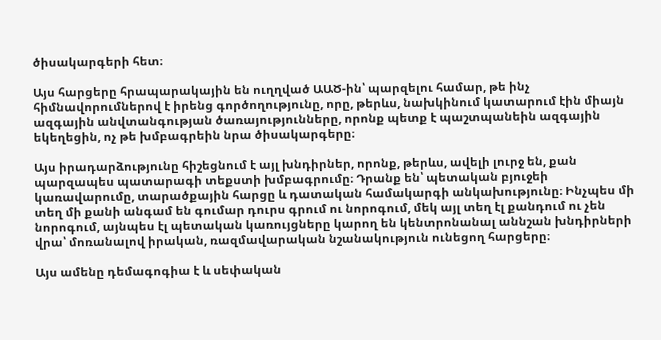ծիսակարգերի հետ։

Այս հարցերը հրապարակային են ուղղված ԱԱԾ-ին՝ պարզելու համար, թե ինչ հիմնավորումներով է իրենց գործողությունը, որը, թերևս, նախկինում կատարում էին միայն ազգային անվտանգության ծառայությունները, որոնք պետք է պաշտպանեին ազգային եկեղեցին, ոչ թե խմբագրեին նրա ծիսակարգերը։

Այս իրադարձությունը հիշեցնում է այլ խնդիրներ, որոնք, թերևս, ավելի լուրջ են, քան պարզապես պատարագի տեքստի խմբագրումը։ Դրանք են՝ պետական բյուջեի կառավարումը, տարածքային հարցը և դատական համակարգի անկախությունը։ Ինչպես մի տեղ մի քանի անգամ են գումար դուրս գրում ու նորոգում, մեկ այլ տեղ էլ քանդում ու չեն նորոգում, այնպես էլ պետական կառույցները կարող են կենտրոնանալ աննշան խնդիրների վրա՝ մոռանալով իրական, ռազմավարական նշանակություն ունեցող հարցերը։

Այս ամենը դեմագոգիա է և սեփական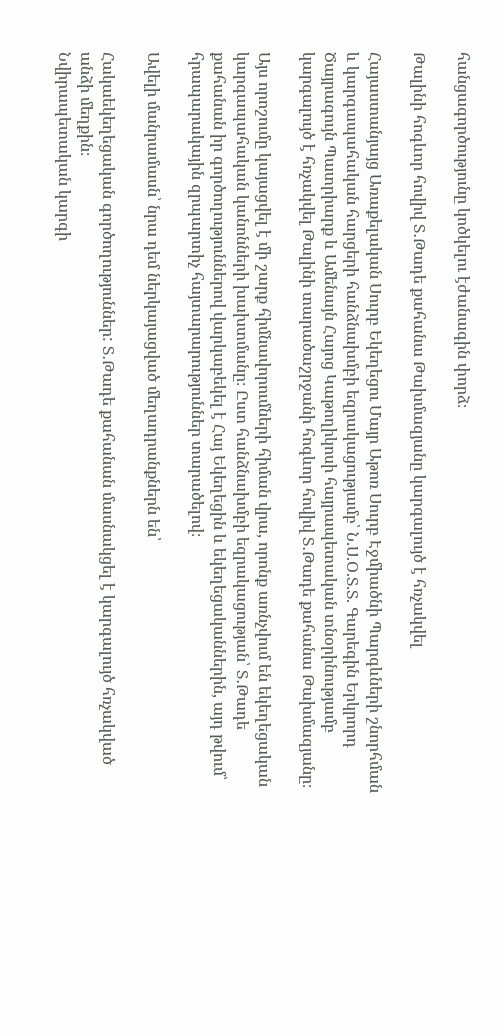հանցագործությունը կոծկելու էժանագին փորձ։

Թալինի հոգևոր հովիվ Տ․Թադե քահանա Թախմազյանը կարգալույծ է հռչակվել

Հայաստանյայց Առաքելական Սուրբ Եկեղեցու Մայր Աթոռ Սուրբ Էջմիածնի Պարգևների շնորհման և կարգապահական հարցերի հանձնախմբի եզրակացությամբ՝ Ն.Ս.Օ.Տ.Տ. Գարեգին Երկրորդ Ծայրագույն Պատրիարք և Ամենայն Հայոց Կաթողիկոսի հայրապետական տնօրինությամբ կարգալույծ է հռչակվել Թալինի տարածաշրջանի հոգևոր հովիվ Տ․Թադե քահանա Թախմազյանը։

Այս որոշումը կայացվել է մի շարք հիմնավորումների հիման վրա, որոնք առնչվում են եկեղեցական կարգապահական կանոնների խախտմանը։ Ըստ հանձնախմբի եզրակացության՝ Տ․Թադե քահանան իր գործողություններով վարկաբեկել է Հայ Եկեղեցին և եկեղեցականներին, այդ թվում՝ հրապարակային զրպարտիչ հայտարարություններ տարածելով։

Ավելի մանրամասն՝ նրա դեմ ներկայացված մեղադրանքներն են՝

Հակաեկեղեցական գործողություններ: Տ․Թադե քահանան մասնակցել է կարգալույծ հռչակված անձի մեղքին։
Նվիրապետական կարգի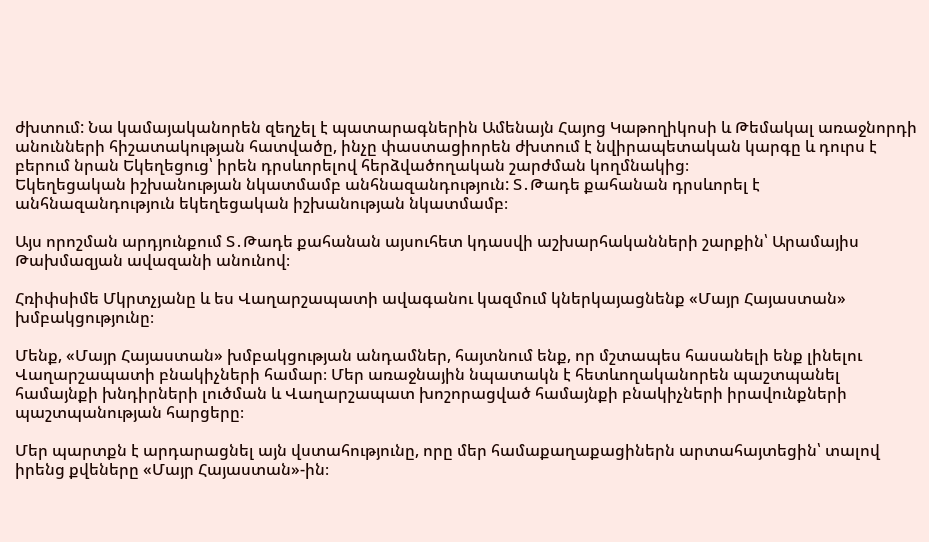ժխտում: Նա կամայականորեն զեղչել է պատարագներին Ամենայն Հայոց Կաթողիկոսի և Թեմակալ առաջնորդի անունների հիշատակության հատվածը, ինչը փաստացիորեն ժխտում է նվիրապետական կարգը և դուրս է բերում նրան Եկեղեցուց՝ իրեն դրսևորելով հերձվածողական շարժման կողմնակից։
Եկեղեցական իշխանության նկատմամբ անհնազանդություն: Տ․Թադե քահանան դրսևորել է անհնազանդություն եկեղեցական իշխանության նկատմամբ։

Այս որոշման արդյունքում Տ․Թադե քահանան այսուհետ կդասվի աշխարհականների շարքին՝ Արամայիս Թախմազյան ավազանի անունով։

Հռիփսիմե Մկրտչյանը և ես Վաղարշապատի ավագանու կազմում կներկայացնենք «Մայր Հայաստան» խմբակցությունը։

Մենք, «Մայր Հայաստան» խմբակցության անդամներ, հայտնում ենք, որ մշտապես հասանելի ենք լինելու Վաղարշապատի բնակիչների համար։ Մեր առաջնային նպատակն է հետևողականորեն պաշտպանել համայնքի խնդիրների լուծման և Վաղարշապատ խոշորացված համայնքի բնակիչների իրավունքների պաշտպանության հարցերը։

Մեր պարտքն է արդարացնել այն վստահությունը, որը մեր համաքաղաքացիներն արտահայտեցին՝ տալով իրենց քվեները «Մայր Հայաստան»-ին։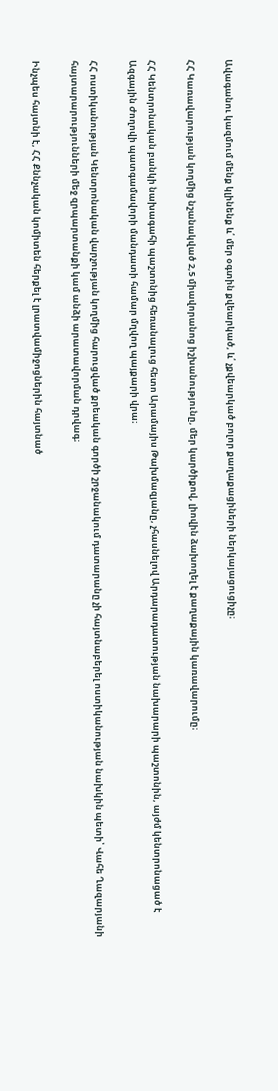Ավագանու կազմում մենք կլինենք և՛ մեր օգտին քվեարկած, և՛ չքվեարկած բոլոր քաղաքացիների ներկայացուցիչը։

ՀՀ Կառավարության կողմից նշանակված 2,5 միավորանոց իշխանությունը, մեր կարծիքով, լիովին ձախողել է քաղաքային կառավարումը։

ՀՀ Կենտրոնական բանկի նախագահի պաշտոնից հեռանալուց հետո Արամայիս Թախմազյանը, չհասնելով Արդարադատության նախարարի պաշտոնին, այժմ կենտրոնացած է Ազգային Ժողովի պատգամավորի մանդատի համար մղվող պայքարի վրա։

ՀՀ ոստիկանության Կենտրոնական վարչության կողմից հարուցված քրեական գործի շրջանակում դատարանը չի հայտնաբերել ոստիկանության նախկին պետի՝ Վահե Ղազարյանի հայտարարությունների մեջ զրպարտանքի կամ անձի արատավորման դրվագ։

Ինչպես հայտնի է, ՀՀ Քննչական կոմիտեն հերքել է լրատվամիջոցներին հայտնած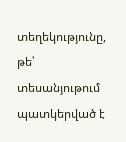տեղեկությունը, թե՝ տեսանյութում պատկերված է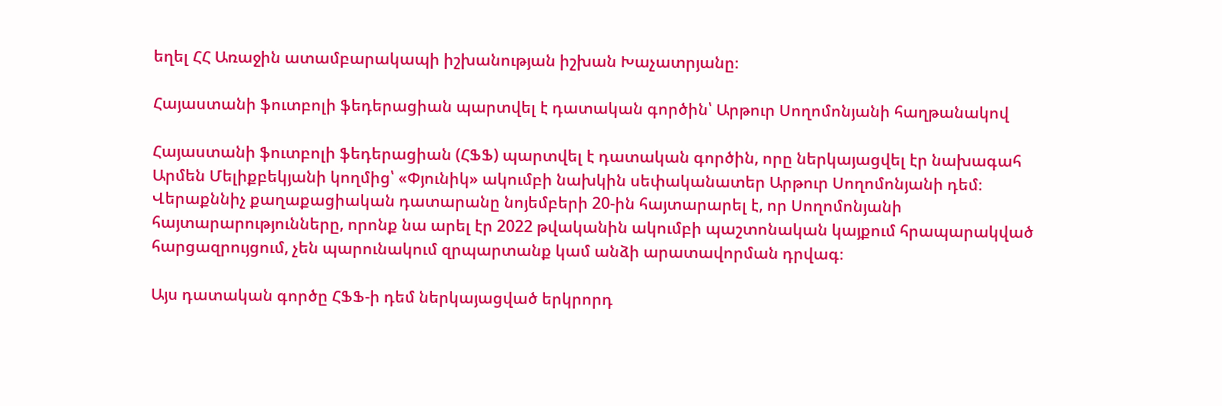եղել ՀՀ Առաջին ատամբարակապի իշխանության իշխան Խաչատրյանը։

Հայաստանի ֆուտբոլի ֆեդերացիան պարտվել է դատական գործին՝ Արթուր Սողոմոնյանի հաղթանակով

Հայաստանի ֆուտբոլի ֆեդերացիան (ՀՖՖ) պարտվել է դատական գործին, որը ներկայացվել էր նախագահ Արմեն Մելիքբեկյանի կողմից՝ «Փյունիկ» ակումբի նախկին սեփականատեր Արթուր Սողոմոնյանի դեմ։ Վերաքննիչ քաղաքացիական դատարանը նոյեմբերի 20-ին հայտարարել է, որ Սողոմոնյանի հայտարարությունները, որոնք նա արել էր 2022 թվականին ակումբի պաշտոնական կայքում հրապարակված հարցազրույցում, չեն պարունակում զրպարտանք կամ անձի արատավորման դրվագ։

Այս դատական գործը ՀՖՖ-ի դեմ ներկայացված երկրորդ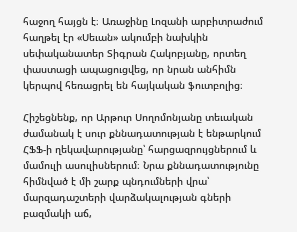հաջող հայցն է։ Առաջինը Լոզանի արբիտրաժում հաղթել էր «Սեւան» ակումբի նախկին սեփականատեր Տիգրան Հակոբյանը, որտեղ փաստացի ապացուցվեց, որ նրան անհիմն կերպով հեռացրել են հայկական ֆուտբոլից։

Հիշեցնենք, որ Արթուր Սողոմոնյանը տեւական ժամանակ է սուր քննադատության է ենթարկում ՀՖՖ-ի ղեկավարությանը՝ հարցազրույցներում և մամուլի ասուլիսներում։ Նրա քննադատությունը հիմնված է մի շարք պնդումների վրա՝ մարզադաշտերի վարձակալության գների բազմակի աճ,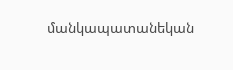մանկապատանեկան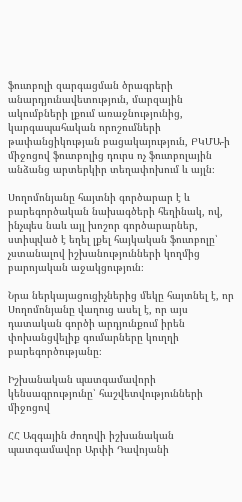ֆուտբոլի զարգացման ծրագրերի անարդյունավետություն, մարզային ակումբների լքում առաջնությունից, կարգապահական որոշումների թափանցիկության բացակայություն, ԲԿՄԱ-ի միջոցով ֆուտբոլից դուրս ոչ ֆուտբոլային անձանց արտերկիր տեղափոխում և այլն։

Սողոմոնյանը հայտնի գործարար է և բարեգործական նախագծերի հեղինակ, ով, ինչպես նաև այլ խոշոր գործարարներ, ստիպված է եղել լքել հայկական ֆուտբոլը՝ չստանալով իշխանությունների կողմից բարոյական աջակցություն։

Նրա ներկայացուցիչներից մեկը հայտնել է, որ Սողոմոնյանը վաղուց ասել է, որ այս դատական գործի արդյունքում իրեն փոխանցվելիք գումարները կուղղի բարեգործությանը։

Իշխանական պատգամավորի կենսագրությունը՝ հաշվետվությունների միջոցով

ՀՀ Ազգային ժողովի իշխանական պատգամավոր Արփի Դավոյանի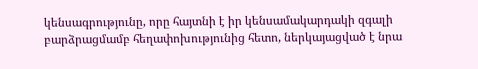կենսագրությունը, որը հայտնի է իր կենսամակարդակի զգալի բարձրացմամբ հեղափոխությունից հետո, ներկայացված է նրա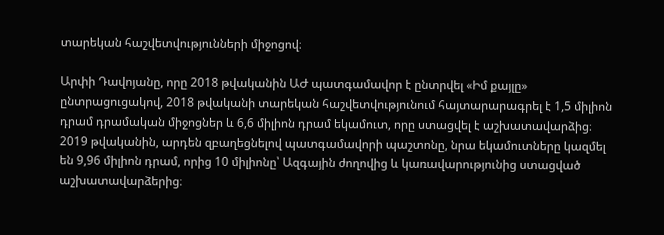տարեկան հաշվետվությունների միջոցով։

Արփի Դավոյանը, որը 2018 թվականին ԱԺ պատգամավոր է ընտրվել «Իմ քայլը» ընտրացուցակով, 2018 թվականի տարեկան հաշվետվությունում հայտարարագրել է 1,5 միլիոն դրամ դրամական միջոցներ և 6,6 միլիոն դրամ եկամուտ, որը ստացվել է աշխատավարձից։ 2019 թվականին, արդեն զբաղեցնելով պատգամավորի պաշտոնը, նրա եկամուտները կազմել են 9,96 միլիոն դրամ, որից 10 միլիոնը՝ Ազգային ժողովից և կառավարությունից ստացված աշխատավարձերից։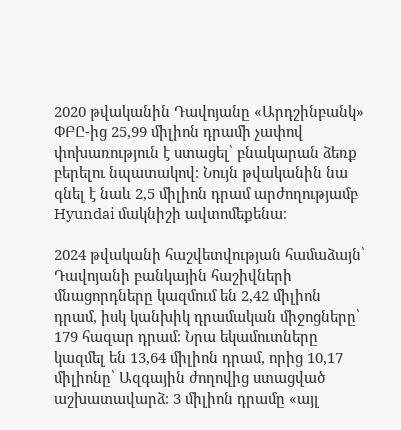2020 թվականին Դավոյանը «Արդշինբանկ» ՓԲԸ-ից 25,99 միլիոն դրամի չափով փոխառություն է ստացել՝ բնակարան ձեռք բերելու նպատակով։ Նույն թվականին նա գնել է նաև 2,5 միլիոն դրամ արժողությամբ Hyundai մակնիշի ավտոմեքենա։

2024 թվականի հաշվետվության համաձայն՝ Դավոյանի բանկային հաշիվների մնացորդները կազմում են 2,42 միլիոն դրամ, իսկ կանխիկ դրամական միջոցները՝ 179 հազար դրամ։ Նրա եկամուտները կազմել են 13,64 միլիոն դրամ, որից 10,17 միլիոնը՝ Ազգային ժողովից ստացված աշխատավարձ։ 3 միլիոն դրամը «այլ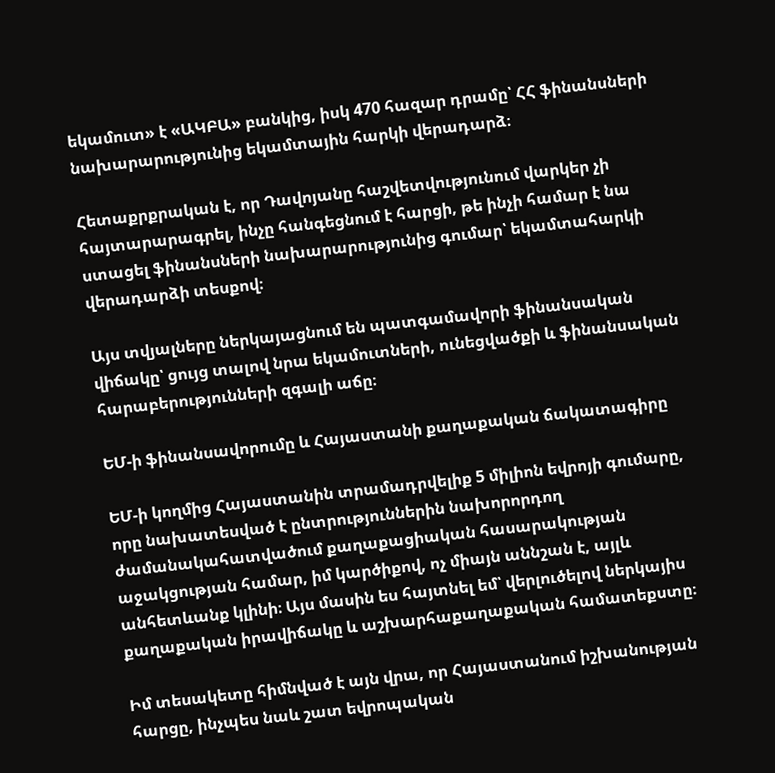եկամուտ» է «ԱԿԲԱ» բանկից, իսկ 470 հազար դրամը՝ ՀՀ ֆինանսների նախարարությունից եկամտային հարկի վերադարձ։

Հետաքրքրական է, որ Դավոյանը հաշվետվությունում վարկեր չի հայտարարագրել, ինչը հանգեցնում է հարցի, թե ինչի համար է նա ստացել ֆինանսների նախարարությունից գումար՝ եկամտահարկի վերադարձի տեսքով։

Այս տվյալները ներկայացնում են պատգամավորի ֆինանսական վիճակը՝ ցույց տալով նրա եկամուտների, ունեցվածքի և ֆինանսական հարաբերությունների զգալի աճը։

ԵՄ-ի ֆինանսավորումը և Հայաստանի քաղաքական ճակատագիրը

ԵՄ-ի կողմից Հայաստանին տրամադրվելիք 5 միլիոն եվրոյի գումարը, որը նախատեսված է ընտրություններին նախորորդող ժամանակահատվածում քաղաքացիական հասարակության աջակցության համար, իմ կարծիքով, ոչ միայն աննշան է, այլև անհետևանք կլինի։ Այս մասին ես հայտնել եմ՝ վերլուծելով ներկայիս քաղաքական իրավիճակը և աշխարհաքաղաքական համատեքստը։

Իմ տեսակետը հիմնված է այն վրա, որ Հայաստանում իշխանության հարցը, ինչպես նաև շատ եվրոպական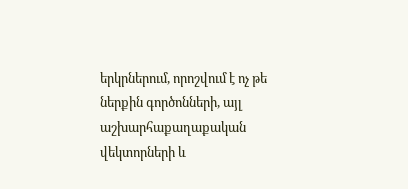երկրներում, որոշվում է ոչ թե ներքին գործոնների, այլ աշխարհաքաղաքական վեկտորների և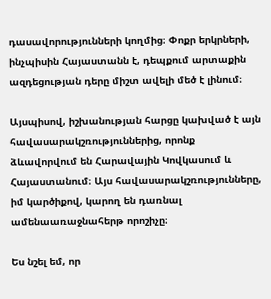դասավորությունների կողմից։ Փոքր երկրների, ինչպիսին Հայաստանն է, դեպքում արտաքին ազդեցության դերը միշտ ավելի մեծ է լինում։

Այսպիսով, իշխանության հարցը կախված է այն հավասարակշռություններից, որոնք ձևավորվում են Հարավային Կովկասում և Հայաստանում։ Այս հավասարակշռությունները, իմ կարծիքով, կարող են դառնալ ամենաառաջնահերթ որոշիչը։

Ես նշել եմ, որ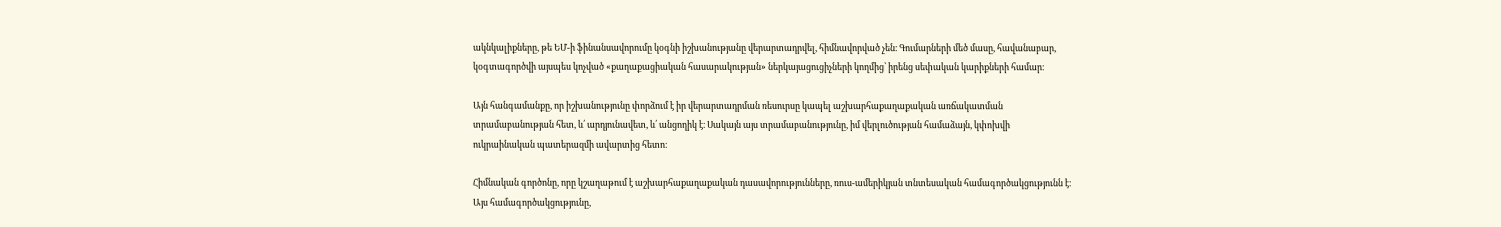ակնկալիքները, թե ԵՄ-ի ֆինանսավորումը կօգնի իշխանությանը վերարտադրվել, հիմնավորված չեն։ Գումարների մեծ մասը, հավանաբար, կօգտագործվի այսպես կոչված «քաղաքացիական հասարակության» ներկայացուցիչների կողմից՝ իրենց սեփական կարիքների համար։

Այն հանգամանքը, որ իշխանությունը փորձում է իր վերարտադրման ռեսուրսը կապել աշխարհաքաղաքական առճակատման տրամաբանության հետ, և՛ արդյունավետ, և՛ անցողիկ է։ Սակայն այս տրամաբանությունը, իմ վերլուծության համաձայն, կփոխվի ուկրաինական պատերազմի ավարտից հետո։

Հիմնական գործոնը, որը կշաղաթում է աշխարհաքաղաքական դասավորությունները, ռուս-ամերիկյան տնտեսական համագործակցությունն է։ Այս համագործակցությունը,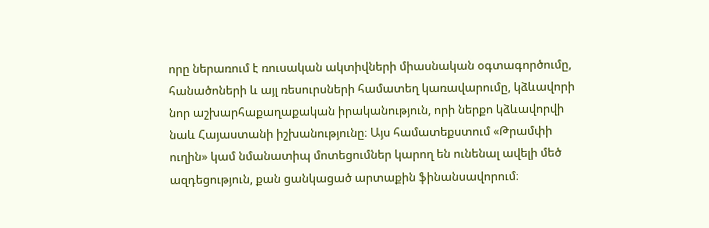որը ներառում է ռուսական ակտիվների միասնական օգտագործումը, հանածոների և այլ ռեսուրսների համատեղ կառավարումը, կձևավորի նոր աշխարհաքաղաքական իրականություն, որի ներքո կձևավորվի նաև Հայաստանի իշխանությունը։ Այս համատեքստում «Թրամփի ուղին» կամ նմանատիպ մոտեցումներ կարող են ունենալ ավելի մեծ ազդեցություն, քան ցանկացած արտաքին ֆինանսավորում։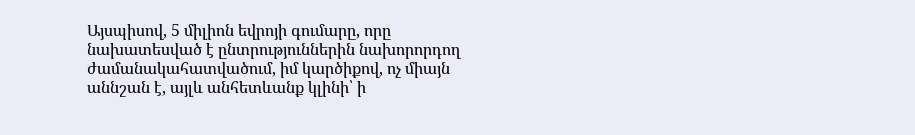Այսպիսով, 5 միլիոն եվրոյի գումարը, որը նախատեսված է ընտրություններին նախորորդող ժամանակահատվածում, իմ կարծիքով, ոչ միայն աննշան է, այլև անհետևանք կլինի՝ ի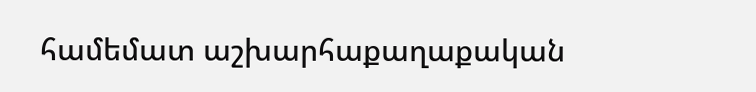համեմատ աշխարհաքաղաքական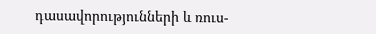դասավորությունների և ռուս-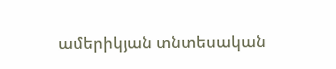ամերիկյան տնտեսական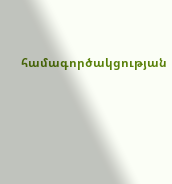համագործակցության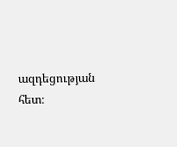ազդեցության հետ։